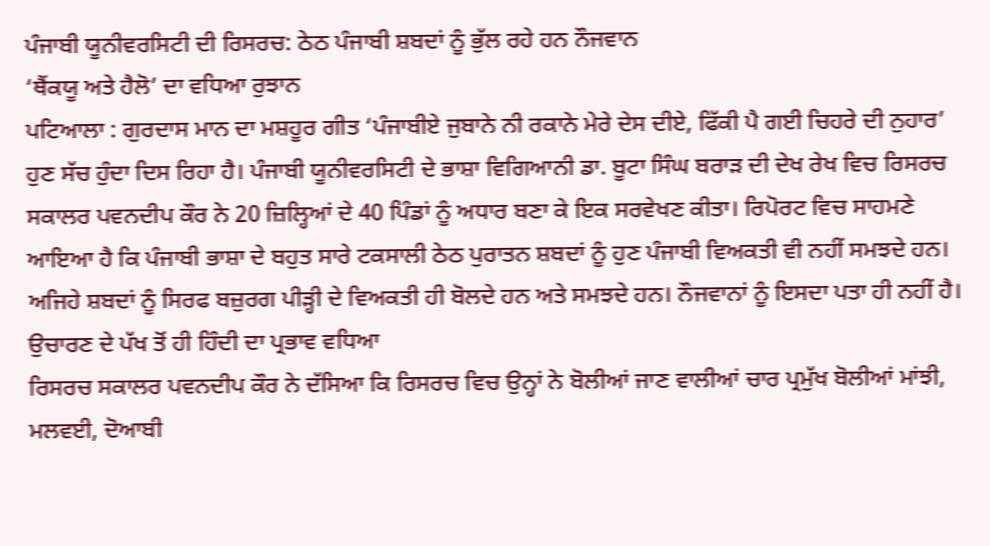ਪੰਜਾਬੀ ਯੂਨੀਵਰਸਿਟੀ ਦੀ ਰਿਸਰਚ: ਠੇਠ ਪੰਜਾਬੀ ਸ਼ਬਦਾਂ ਨੂੰ ਭੁੱਲ ਰਹੇ ਹਨ ਨੌਜਵਾਨ
‘ਥੈਂਕਯੂ ਅਤੇ ਹੈਲੋ’ ਦਾ ਵਧਿਆ ਰੁਝਾਨ
ਪਟਿਆਲਾ : ਗੁਰਦਾਸ ਮਾਨ ਦਾ ਮਸ਼ਹੂਰ ਗੀਤ ‘ਪੰਜਾਬੀਏ ਜੁਬਾਨੇ ਨੀ ਰਕਾਨੇ ਮੇਰੇ ਦੇਸ ਦੀਏ, ਫਿੱਕੀ ਪੈ ਗਈ ਚਿਹਰੇ ਦੀ ਨੁਹਾਰ’ ਹੁਣ ਸੱਚ ਹੁੰਦਾ ਦਿਸ ਰਿਹਾ ਹੈ। ਪੰਜਾਬੀ ਯੂਨੀਵਰਸਿਟੀ ਦੇ ਭਾਸ਼ਾ ਵਿਗਿਆਨੀ ਡਾ. ਬੂਟਾ ਸਿੰਘ ਬਰਾੜ ਦੀ ਦੇਖ ਰੇਖ ਵਿਚ ਰਿਸਰਚ ਸਕਾਲਰ ਪਵਨਦੀਪ ਕੌਰ ਨੇ 20 ਜ਼ਿਲ੍ਹਿਆਂ ਦੇ 40 ਪਿੰਡਾਂ ਨੂੰ ਅਧਾਰ ਬਣਾ ਕੇ ਇਕ ਸਰਵੇਖਣ ਕੀਤਾ। ਰਿਪੋਰਟ ਵਿਚ ਸਾਹਮਣੇ ਆਇਆ ਹੈ ਕਿ ਪੰਜਾਬੀ ਭਾਸ਼ਾ ਦੇ ਬਹੁਤ ਸਾਰੇ ਟਕਸਾਲੀ ਠੇਠ ਪੁਰਾਤਨ ਸ਼ਬਦਾਂ ਨੂੰ ਹੁਣ ਪੰਜਾਬੀ ਵਿਅਕਤੀ ਵੀ ਨਹੀਂ ਸਮਝਦੇ ਹਨ। ਅਜਿਹੇ ਸ਼ਬਦਾਂ ਨੂੰ ਸਿਰਫ ਬਜ਼ੁਰਗ ਪੀੜ੍ਹੀ ਦੇ ਵਿਅਕਤੀ ਹੀ ਬੋਲਦੇ ਹਨ ਅਤੇ ਸਮਝਦੇ ਹਨ। ਨੌਜਵਾਨਾਂ ਨੂੰ ਇਸਦਾ ਪਤਾ ਹੀ ਨਹੀਂ ਹੈ।
ਉਚਾਰਣ ਦੇ ਪੱਖ ਤੋਂ ਹੀ ਹਿੰਦੀ ਦਾ ਪ੍ਰਭਾਵ ਵਧਿਆ
ਰਿਸਰਚ ਸਕਾਲਰ ਪਵਨਦੀਪ ਕੌਰ ਨੇ ਦੱਸਿਆ ਕਿ ਰਿਸਰਚ ਵਿਚ ਉਨ੍ਹਾਂ ਨੇ ਬੋਲੀਆਂ ਜਾਣ ਵਾਲੀਆਂ ਚਾਰ ਪ੍ਰਮੁੱਖ ਬੋਲੀਆਂ ਮਾਂਝੀ, ਮਲਵਈ, ਦੋਆਬੀ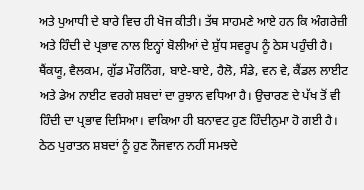ਅਤੇ ਪੁਆਧੀ ਦੇ ਬਾਰੇ ਵਿਚ ਹੀ ਖੋਜ ਕੀਤੀ। ਤੱਥ ਸਾਹਮਣੇ ਆਏ ਹਨ ਕਿ ਅੰਗਰੇਜ਼ੀ ਅਤੇ ਹਿੰਦੀ ਦੇ ਪ੍ਰਭਾਵ ਨਾਲ ਇਨ੍ਹਾਂ ਬੋਲੀਆਂ ਦੇ ਸ਼ੁੱਧ ਸਵਰੂਪ ਨੂੰ ਠੇਸ ਪਹੁੰਚੀ ਹੈ। ਥੈਂਕਯੂ, ਵੈਲਕਮ, ਗੁੱਡ ਮੌਰਨਿੰਗ, ਬਾਏ-ਬਾਏ, ਹੈਲੋ, ਸੰਡੇ, ਵਨ ਵੇ, ਕੈਂਡਲ ਲਾਈਟ ਅਤੇ ਡੇਅ ਨਾਈਟ ਵਰਗੇ ਸ਼ਬਦਾਂ ਦਾ ਰੁਝਾਨ ਵਧਿਆ ਹੈ। ਉਚਾਰਣ ਦੇ ਪੱਖ ਤੋਂ ਵੀ ਹਿੰਦੀ ਦਾ ਪ੍ਰਭਾਵ ਦਿਸਿਆ। ਵਾਕਿਆ ਹੀ ਬਨਾਵਟ ਹੁਣ ਹਿੰਦੀਨੁਮਾ ਹੋ ਗਈ ਹੈ।
ਠੇਠ ਪੁਰਾਤਨ ਸ਼ਬਦਾਂ ਨੂੰ ਹੁਣ ਨੌਜਵਾਨ ਨਹੀਂ ਸਮਝਦੇ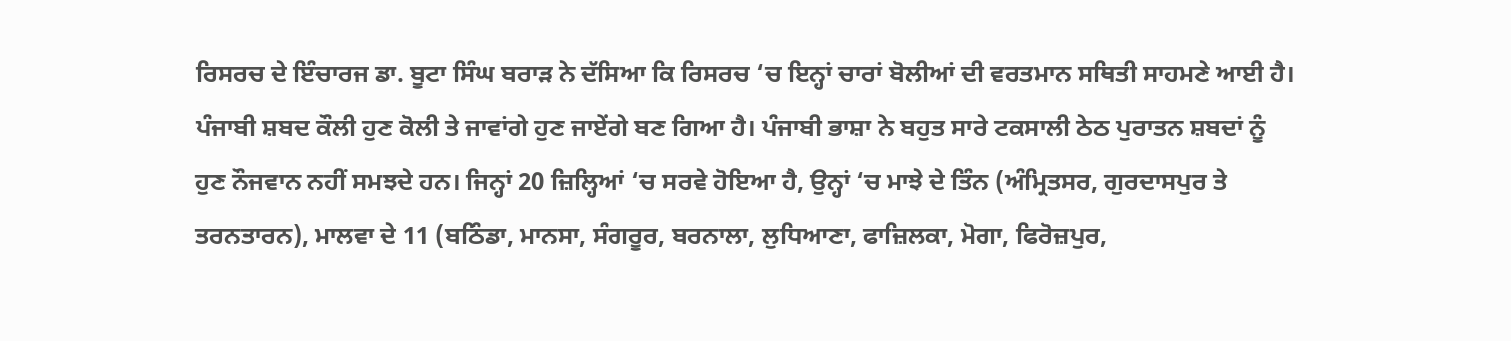ਰਿਸਰਚ ਦੇ ਇੰਚਾਰਜ ਡਾ. ਬੂਟਾ ਸਿੰਘ ਬਰਾੜ ਨੇ ਦੱਸਿਆ ਕਿ ਰਿਸਰਚ ‘ਚ ਇਨ੍ਹਾਂ ਚਾਰਾਂ ਬੋਲੀਆਂ ਦੀ ਵਰਤਮਾਨ ਸਥਿਤੀ ਸਾਹਮਣੇ ਆਈ ਹੈ। ਪੰਜਾਬੀ ਸ਼ਬਦ ਕੌਲੀ ਹੁਣ ਕੋਲੀ ਤੇ ਜਾਵਾਂਗੇ ਹੁਣ ਜਾਏਂਗੇ ਬਣ ਗਿਆ ਹੈ। ਪੰਜਾਬੀ ਭਾਸ਼ਾ ਨੇ ਬਹੁਤ ਸਾਰੇ ਟਕਸਾਲੀ ਠੇਠ ਪੁਰਾਤਨ ਸ਼ਬਦਾਂ ਨੂੰ ਹੁਣ ਨੌਜਵਾਨ ਨਹੀਂ ਸਮਝਦੇ ਹਨ। ਜਿਨ੍ਹਾਂ 20 ਜ਼ਿਲ੍ਹਿਆਂ ‘ਚ ਸਰਵੇ ਹੋਇਆ ਹੈ, ਉਨ੍ਹਾਂ ‘ਚ ਮਾਝੇ ਦੇ ਤਿੰਨ (ਅੰਮ੍ਰਿਤਸਰ, ਗੁਰਦਾਸਪੁਰ ਤੇ ਤਰਨਤਾਰਨ), ਮਾਲਵਾ ਦੇ 11 (ਬਠਿੰਡਾ, ਮਾਨਸਾ, ਸੰਗਰੂਰ, ਬਰਨਾਲਾ, ਲੁਧਿਆਣਾ, ਫਾਜ਼ਿਲਕਾ, ਮੋਗਾ, ਫਿਰੋਜ਼ਪੁਰ,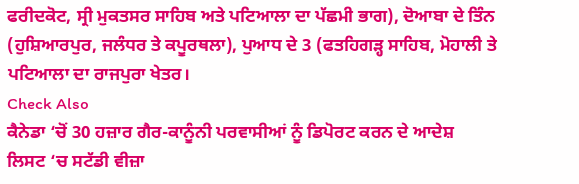ਫਰੀਦਕੋਟ, ਸ੍ਰੀ ਮੁਕਤਸਰ ਸਾਹਿਬ ਅਤੇ ਪਟਿਆਲਾ ਦਾ ਪੱਛਮੀ ਭਾਗ), ਦੋਆਬਾ ਦੇ ਤਿੰਨ (ਹੁਸ਼ਿਆਰਪੁਰ, ਜਲੰਧਰ ਤੇ ਕਪੂਰਥਲਾ), ਪੁਆਧ ਦੇ 3 (ਫਤਹਿਗੜ੍ਹ ਸਾਹਿਬ, ਮੋਹਾਲੀ ਤੇ ਪਟਿਆਲਾ ਦਾ ਰਾਜਪੁਰਾ ਖੇਤਰ।
Check Also
ਕੈਨੇਡਾ ‘ਚੋਂ 30 ਹਜ਼ਾਰ ਗੈਰ-ਕਾਨੂੰਨੀ ਪਰਵਾਸੀਆਂ ਨੂੰ ਡਿਪੋਰਟ ਕਰਨ ਦੇ ਆਦੇਸ਼
ਲਿਸਟ ‘ਚ ਸਟੱਡੀ ਵੀਜ਼ਾ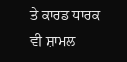ਤੇ ਕਾਰਡ ਧਾਰਕ ਵੀ ਸ਼ਾਮਲ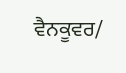ਵੈਨਕੂਵਰ/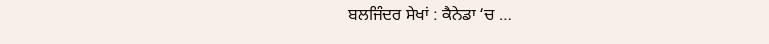ਬਲਜਿੰਦਰ ਸੇਖਾਂ : ਕੈਨੇਡਾ ‘ਚ …